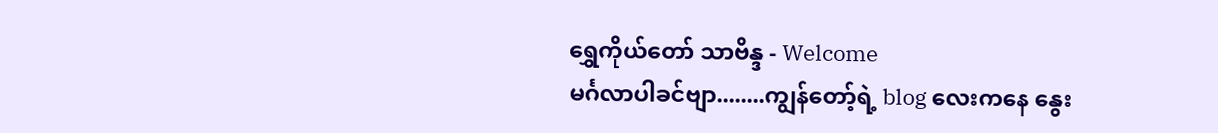ရွှေကိုယ်တော် သာဗိန္ဒ - Welcome
မင်္ဂလာပါခင်ဗျာ........ကျွန်တော့်ရဲ့ blog လေးကနေ နွေး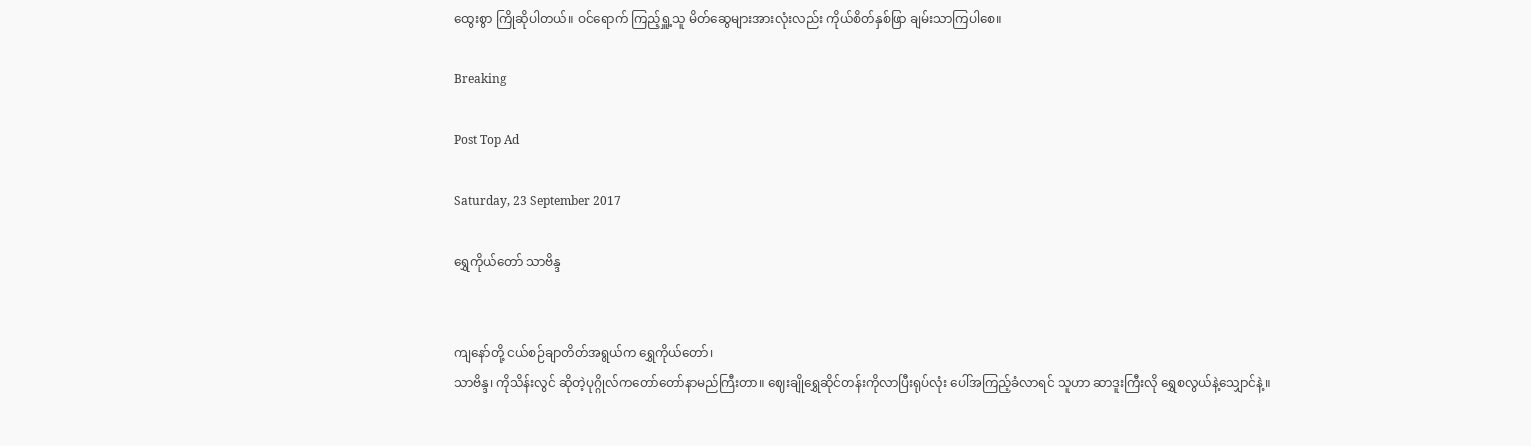ထွေးစွာ ကြိုဆိုပါတယ်။ ဝင်ရောက် ကြည့်ရှူ့သူ မိတ်ဆွေများအားလုံးလည်း ကိုယ်စိတ်နှစ်ဖြာ ချမ်းသာကြပါစေ။

Breaking

Post Top Ad

Saturday, 23 September 2017

ရွှေကိုယ်တော် သာဗိန္ဒ


ကျနော်တို့ ငယ်စဉ်ချာတိတ်အရွယ်က ရွှေကိုယ်တော်၊
သာဗိန္ဒ၊ ကိုသိန်းလွင် ဆိုတဲ့ပုဂ္ဂိုလ်ကတော်တော်နာမည်ကြီးတာ။ ဈေးချိုရွှေဆိုင်တန်းကိုလာပြီးရုပ်လုံး ပေါ်အကြည့်ခံလာရင် သူဟာ ဆာဒူးကြီးလို ရွှေစလွယ်နဲ့သျှောင်နဲ့။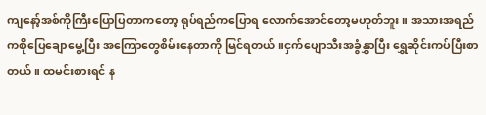ကျနော့်အစ်ကိုကြီးပြောပြတာကတော့ ရုပ်ရည်ကပြောရ လောက်အောင်တော့မဟုတ်ဘူး။ အသားအရည်ကစိုပြေချောမွေ့ပြီး အကြောတွေစိမ်းနေတာကို မြင်ရတယ်။ငှက်ပျောသီးအခွံနွှာပြီး ရွှေဆိုင်းကပ်ပြီးစာတယ်။ ထမင်းစားရင် န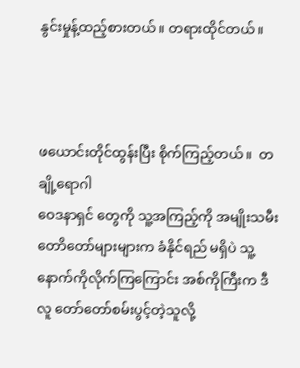နွင်းမှုန့်ထည့်စားတယ်။ တရားထိုင်တယ်။



ဖယောင်းတိုင်ထွန်းပြီး စိုက်ကြည့်တယ်။  တချို့ရောဂါ
ဝေဒနာရှင် တွေကို သူ့အကြည့်ကို အမျိုးသမီးတောိတော်များများက ခံနိုင်ရည် မရှိပဲ သူ့နောက်ကိုလိုက်ကြကြောင်း အစ်ကိုကြီးက ဒီလူ တော်တော်စမ်းပွင့်တဲ့သူလို့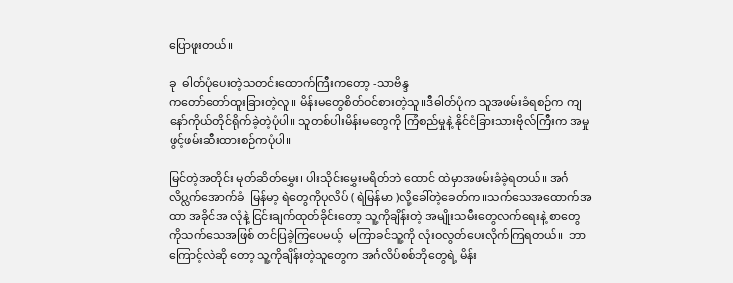ပြောဖူးတယ်။

ခု  ဓါတ်ပုံပေးတဲ့သတင်းထောက်ကြီးကတော့ -သာဗိန္ဒ
ကတော်တော်ထူးခြားတဲ့လူ။ မိန်းမတွေစိတ်ဝင်စားတဲ့သူ။ဒီဓါတ်ပုံက သူအဖမ်းခံရစဉ်က ကျနော်ကိုယ်တိုင်ရိုက်ခဲ့တဲ့ပုံပါ။ သူတစ်ပါးမိန်းမတွေကို ကြံစည်မှုနဲ့ နိုင်ငံခြားသားဗိုလ်ကြီးက အမှုဖွင့်ဖမ်းဆီးထားစဉ်ကပုံပါ။

မြင်တဲ့အတိုင်း မုတ်ဆိတ်မွှေး၊ ပါးသိုင်းမွှေးမရိတ်ဘဲ ထောင် ထဲမှာအဖမ်းခံခဲ့ရတယ်။ အင်္ဂလိပ္လက်အောက်ခံ  မြန်မာ့ ရဲတွေကိုပုလိပ် ( ရဲမြန်မာ )လို့ခေါ်တဲ့ခေတ်က။သက်သေအထောက်အထာ အခိုင်အ လုံနဲ့ ငြင်းချက်ထုတ်ခိုင်းတော့ သူ့ကိုချိန်းတဲ့ အမျိုးသမီးတွေလက်ရေးနဲ့ စာတွေ ကိုသက်သေအဖြစ် တင်ပြခဲ့ကြပေမယ့်  မကြာခင်သူ့ကို လုံးဝလွတ်ပေးလိုက်ကြရတယ်။  ဘာကြောင့်လဲဆို တော့ သူ့ကိုချိန်းတဲ့သူတွေက အင်္ဂလိပ်စစ်ဘိုတွေရဲ့ မိန်း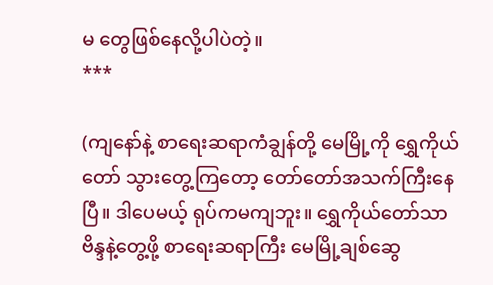မ တွေဖြစ်နေလို့ပါပဲတဲ့။                                                                                                                           ***

(ကျနော်နဲ့ စာရေးဆရာကံချွန်တို့ မေမြို့ကို ရွှေကိုယ်တော် သွားတွေ့ကြတော့ တော်တော်အသက်ကြီးနေပြီ။ ဒါပေမယ့် ရုပ်ကမကျဘူး။ ရွှေကိုယ်တော်သာဗိန္ဒနဲ့တွေ့ဖို့ စာရေးဆရာကြီး မေမြို့ချစ်ဆွေ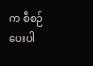က စီစဉ်ပေးပါ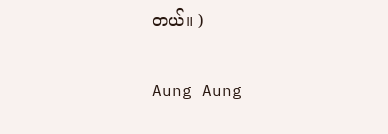တယ်။ )

Aung Aung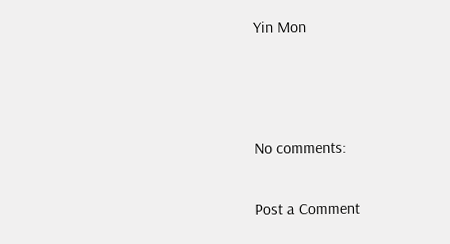Yin Mon



No comments:

Post a Comment